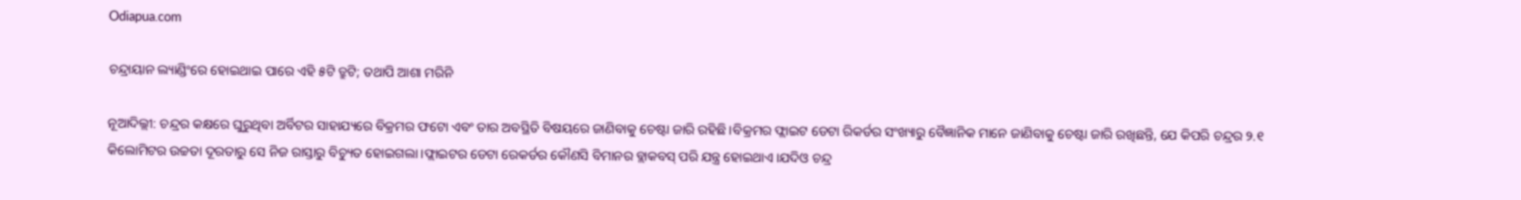Odiapua.com

ଚନ୍ଦ୍ରାୟାନ ଲ୍ୟାଣ୍ଡିଂରେ ହୋଇଥାଇ ପାରେ ଏହି ୫ଟି ତ୍ରୁଟି; ତଥାପି ଆଶା ମରିନି

ନୂଆଦିଲ୍ଲୀ: ଚନ୍ଦ୍ରର କକ୍ଷରେ ଘୁରୁଥିବା ଅର୍ବିଟର ସାହାଯ୍ୟରେ ବିକ୍ରମର ଫଟୋ ଏବଂ ତାର ଅବସ୍ଥିତି ବିଷୟରେ ଜାଣିବାକୁ ଚେଷ୍ଟା ଜାରି ରହିଛି।ବିକ୍ରମର ଫ୍ଲାଇଟ ଡେଟା ରିକର୍ଡର ସଂଖ୍ୟାରୁ ବୈଜ୍ଞାନିକ ମାନେ ଜାଣିବାକୁ ଚେଷ୍ଟା ଜାରି ରଖିଛନ୍ତି, ଯେ କିପରି ଚନ୍ଦ୍ରର ୨.୧ କିଲୋମିଟର ଉଚ୍ଚତା ଦୂରତାରୁ ସେ ନିଜ ରାସ୍ତାରୁ ବିଚ୍ୟୁତ ହୋଇଗଲା।ଫ୍ଲାଇଟର ଡେଟା ରେକର୍ଡର କୌଣସି ବିମାନର ବ୍ଲାକବସ୍ ପରି ଯନ୍ତ୍ର ହୋଇଥାଏ।ଯଦିଓ ଚନ୍ଦ୍ର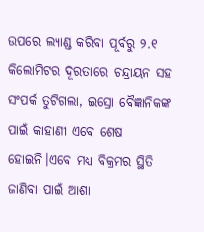ଉପରେ ଲ୍ୟାଣ୍ଡ କରିବା ପୂର୍ବରୁ ୨.୧ କିଲୋମିଟର ଦୂରତାରେ ଚନ୍ଦ୍ରାୟନ ସହ ସଂପର୍କ ତୁଟିଗଲା, ଇସ୍ରୋ ବୈଜ୍ଞାନିକଙ୍କ ପାଇଁ କାହାଣୀ ଏବେ ଶେଷ ହୋଇନି।ଏବେ ମଧ୍ୟ ବିକ୍ରମର ସ୍ଥିତି ଜାଣିବା ପାଇଁ ଆଶା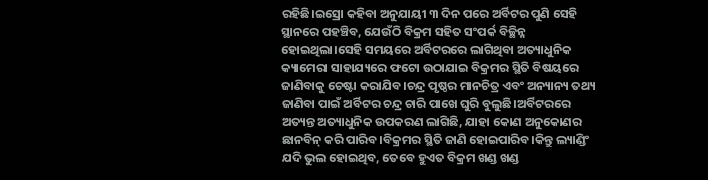ରହିଛି।ଇସ୍ରୋ କହିବା ଅନୁଯାୟୀ ୩ ଦିନ ପରେ ଅର୍ବିଟର ପୁଣି ସେହି ସ୍ଥାନରେ ପହଞ୍ଚିବ, ଯେଉଁଠି ବିକ୍ରମ ସହିତ ସଂପର୍କ ବିଚ୍ଛିନ୍ନ ହୋଇଥିଲା।ସେହି ସମୟରେ ଅର୍ବିଟରରେ ଲାଗିଥିବା ଅତ୍ୟାଧୁନିକ କ୍ୟାମେରା ସାହାଯ୍ୟରେ ଫଟୋ ଉଠାଯାଇ ବିକ୍ରମର ସ୍ଥିତି ବିଷୟରେ ଜାଣିବାକୁ ଚେଷ୍ଟା କରାଯିବ।ଚନ୍ଦ୍ର ପୃଷ୍ଠର ମାନଚିତ୍ର ଏବଂ ଅନ୍ୟାନ୍ୟ ତଥ୍ୟ ଜାଣିବା ପାଇଁ ଅର୍ବିଟର ଚନ୍ଦ୍ର ଚାରି ପାଖେ ଘୁରି ବୁଲୁଛି।ଅର୍ବିଟରରେ ଅତ୍ୟନ୍ତ ଅତ୍ୟାଧୁନିକ ଉପକରଣ ଲାଗିଛି, ଯାହା କୋଣ ଅନୁକୋଣର ଛାନବିନ୍ କରି ପାରିବ।ବିକ୍ରମର ସ୍ଥିତି ଜାଣି ହୋଇପାରିବ।କିନ୍ତୁ ଲ୍ୟାଣ୍ଡିଂ ଯଦି ଭୁଲ ହୋଇଥିବ, ତେବେ ହୁଏତ ବିକ୍ରମ ଖଣ୍ଡ ଖଣ୍ଡ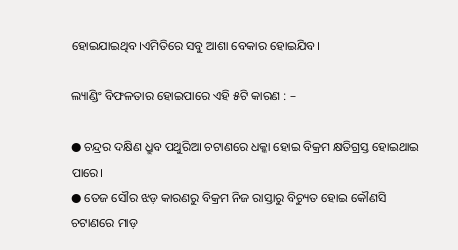ହୋଇଯାଇଥିବ।ଏମିତିରେ ସବୁ ଆଶା ବେକାର ହୋଇଯିବ।

ଲ୍ୟାଣ୍ଡିଂ ବିଫଳତାର ହୋଇପାରେ ଏହି ୫ଟି କାରଣ : –

● ଚନ୍ଦ୍ରର ଦକ୍ଷିଣ ଧ୍ରୁବ ପଥୁରିଆ ଚଟାଣରେ ଧକ୍କା ହୋଇ ବିକ୍ରମ କ୍ଷତିଗ୍ରସ୍ତ ହୋଇଥାଇ ପାରେ।
● ତେଜ ସୌର ଝଡ଼ କାରଣରୁ ବିକ୍ରମ ନିଜ ରାସ୍ତାରୁ ବିଚ୍ୟୁତ ହୋଇ କୌଣସି ଚଟାଣରେ ମାଡ଼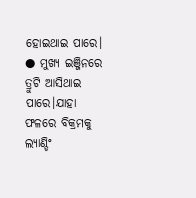ହୋଇଥାଇ ପାରେ।
● ମୁଖ୍ୟ ଇଞ୍ଜିନରେ ତ୍ରୁଟି ଆସିଥାଇ ପାରେ।ଯାହା ଫଳରେ ବିକ୍ରମକୁ ଲ୍ୟାଣ୍ଡିଂ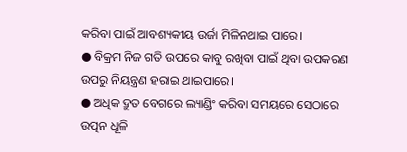କରିବା ପାଇଁ ଆବଶ୍ୟକୀୟ ଉର୍ଜା ମିଳିନଥାଇ ପାରେ।
● ବିକ୍ରମ ନିଜ ଗତି ଉପରେ କାବୁ ରଖିବା ପାଇଁ ଥିବା ଉପକରଣ ଉପରୁ ନିୟନ୍ତ୍ରଣ ହରାଇ ଥାଇପାରେ।
● ଅଧିକ ଦ୍ରୁତ ବେଗରେ ଲ୍ୟାଣ୍ଡିଂ କରିବା ସମୟରେ ସେଠାରେ ଉତ୍ପନ ଧୂଳି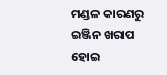ମଣ୍ଡଳ କାରଣରୁ ଇଞ୍ଜିନ ଖରାପ ହୋଇ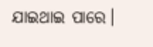ଯାଇଥାଇ ପାରେ।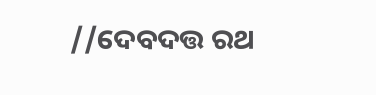//ଦେବଦତ୍ତ ରଥ